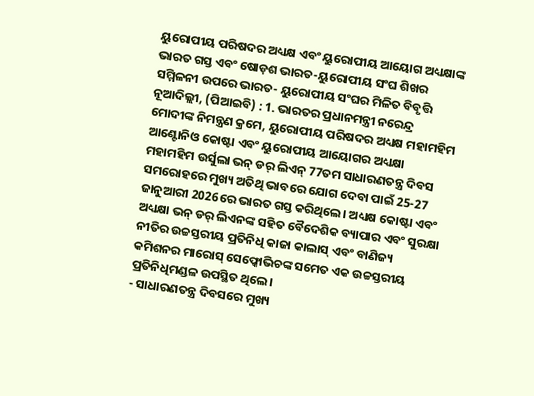ୟୁରୋପୀୟ ପରିଷଦର ଅଧ୍ୟକ୍ଷ ଏବଂ ୟୁରୋପୀୟ ଆୟୋଗ ଅଧ୍ୟକ୍ଷାଙ୍କ ଭାରତ ଗସ୍ତ ଏବଂ ଷୋଡ଼ଶ ଭାରତ-ୟୁରୋପୀୟ ସଂଘ ଶିଖର ସମ୍ମିଳନୀ ଉପରେ ଭାରତ- ୟୁରୋପୀୟ ସଂଘର ମିଳିତ ବିବୃତ୍ତି
ନୂଆଦିଲ୍ଲୀ, (ପିଆଇବି) : 1. ଭାରତର ପ୍ରଧାନମନ୍ତ୍ରୀ ନରେନ୍ଦ୍ର ମୋଦୀଙ୍କ ନିମନ୍ତ୍ରଣ କ୍ରମେ, ୟୁରୋପୀୟ ପରିଷଦର ଅଧ୍ୟକ୍ଷ ମହାମହିମ ଆଣ୍ଟୋନିଓ କୋଷ୍ଟା ଏବଂ ୟୁରୋପୀୟ ଆୟୋଗର ଅଧ୍ୟକ୍ଷା ମହାମହିମ ଉର୍ସୁଲା ଭନ୍ ଡର୍ ଲିଏନ୍ 77ତମ ସାଧାରଣତନ୍ତ୍ର ଦିବସ ସମରୋହରେ ମୁଖ୍ୟ ଅତିଥି ଭାବରେ ଯୋଗ ଦେବା ପାଇଁ 25-27 ଜାନୁଆରୀ 2026ରେ ଭାରତ ଗସ୍ତ କରିଥିଲେ। ଅଧ୍ୟକ୍ଷ କୋଷ୍ଟା ଏବଂ ଅଧ୍ୟକ୍ଷା ଭନ୍ ଡର୍ ଲିଏନଙ୍କ ସହିତ ବୈଦେଶିକ ବ୍ୟାପାର ଏବଂ ସୁରକ୍ଷା ନୀତିର ଉଚ୍ଚସ୍ତରୀୟ ପ୍ରତିନିଧି କାଜା କାଲାସ୍ ଏବଂ ବାଣିଜ୍ୟ କମିଶନର ମାରୋସ୍ ସେଫ୍କୋଭିଚଙ୍କ ସମେତ ଏକ ଉଚ୍ଚସ୍ତରୀୟ ପ୍ରତିନିଧିମଣ୍ଡଳ ଉପସ୍ଥିତ ଥିଲେ।
- ସାଧାରଣତନ୍ତ୍ର ଦିବସରେ ମୁଖ୍ୟ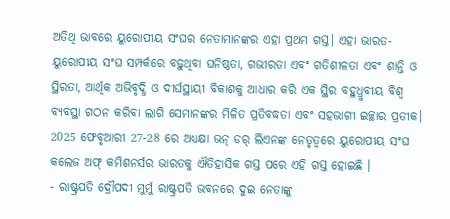ଅତିଥି ଭାବରେ ୟୁରୋପୀୟ ସଂଘର ନେତାମାନଙ୍କର ଏହା ପ୍ରଥମ ଗସ୍ତ। ଏହା ଭାରତ-ୟୁରୋପୀୟ ସଂଘ ସମ୍ପର୍କରେ ବଢ଼ୁଥିବା ଘନିଷ୍ଠତା, ଗଭୀରତା ଏବଂ ଗତିଶୀଳତା ଏବଂ ଶାନ୍ତି ଓ ସ୍ଥିରତା, ଆର୍ଥିକ ଅଭିବୃଦ୍ଧି ଓ ଦୀର୍ଘସ୍ଥାୟୀ ବିକାଶକୁ ଆଧାର କରି ଏକ ସ୍ଥିର ବହୁଧ୍ରୁବୀୟ ବିଶ୍ୱ ବ୍ୟବସ୍ଥା ଗଠନ କରିବା ଲାଗି ସେମାନଙ୍କର ମିଳିତ ପ୍ରତିବଦ୍ଧତା ଏବଂ ସହଭାଗୀ ଇଚ୍ଛାର ପ୍ରତୀକ। 2025 ଫେବୃଆରୀ 27-28 ରେ ଅଧ୍ୟକ୍ଷା ଭନ୍ ଡର୍ ଲିଏନଙ୍କ ନେତୃତ୍ୱରେ ୟୁରୋପୀୟ ସଂଘ କଲେଜ ଅଫ୍ କମିଶନର୍ସର ଭାରତକୁ ଐତିହାସିକ ଗସ୍ତ ପରେ ଏହି ଗସ୍ତ ହୋଇଛି ।
- ରାଷ୍ଟ୍ରପତି ଦ୍ରୌପଦୀ ମୁର୍ମୁ ରାଷ୍ଟ୍ରପତି ଭବନରେ ଦୁଇ ନେତାଙ୍କୁ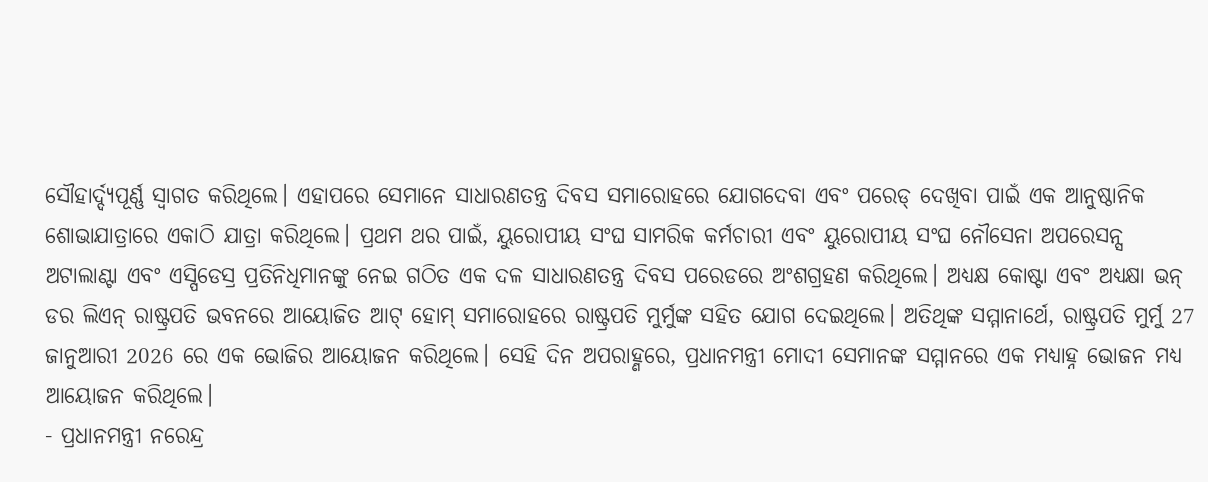ସୌହାର୍ଦ୍ଦ୍ୟପୂର୍ଣ୍ଣ ସ୍ୱାଗତ କରିଥିଲେ। ଏହାପରେ ସେମାନେ ସାଧାରଣତନ୍ତ୍ର ଦିବସ ସମାରୋହରେ ଯୋଗଦେବା ଏବଂ ପରେଡ୍ ଦେଖିବା ପାଇଁ ଏକ ଆନୁଷ୍ଠାନିକ ଶୋଭାଯାତ୍ରାରେ ଏକାଠି ଯାତ୍ରା କରିଥିଲେ। ପ୍ରଥମ ଥର ପାଇଁ, ୟୁରୋପୀୟ ସଂଘ ସାମରିକ କର୍ମଚାରୀ ଏବଂ ୟୁରୋପୀୟ ସଂଘ ନୌସେନା ଅପରେସନ୍ସ ଅଟାଲାଣ୍ଟା ଏବଂ ଏସ୍ପିଡେସ୍ର ପ୍ରତିନିଧିମାନଙ୍କୁ ନେଇ ଗଠିତ ଏକ ଦଳ ସାଧାରଣତନ୍ତ୍ର ଦିବସ ପରେଡରେ ଅଂଶଗ୍ରହଣ କରିଥିଲେ। ଅଧ୍ୟକ୍ଷ କୋଷ୍ଟା ଏବଂ ଅଧ୍ୟକ୍ଷା ଭନ୍ ଡର ଲିଏନ୍ ରାଷ୍ଟ୍ରପତି ଭବନରେ ଆୟୋଜିତ ଆଟ୍ ହୋମ୍ ସମାରୋହରେ ରାଷ୍ଟ୍ରପତି ମୁର୍ମୁଙ୍କ ସହିତ ଯୋଗ ଦେଇଥିଲେ। ଅତିଥିଙ୍କ ସମ୍ମାନାର୍ଥେ, ରାଷ୍ଟ୍ରପତି ମୁର୍ମୁ 27 ଜାନୁଆରୀ 2026 ରେ ଏକ ଭୋଜିର ଆୟୋଜନ କରିଥିଲେ। ସେହି ଦିନ ଅପରାହ୍ଣରେ, ପ୍ରଧାନମନ୍ତ୍ରୀ ମୋଦୀ ସେମାନଙ୍କ ସମ୍ମାନରେ ଏକ ମଧ୍ୟାହ୍ନ ଭୋଜନ ମଧ୍ୟ ଆୟୋଜନ କରିଥିଲେ।
- ପ୍ରଧାନମନ୍ତ୍ରୀ ନରେନ୍ଦ୍ର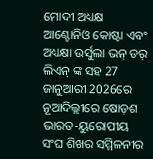ମୋଦୀ ଅଧ୍ୟକ୍ଷ ଆଣ୍ଟୋନିଓ କୋଷ୍ଟା ଏବଂ ଅଧ୍ୟକ୍ଷା ଉର୍ସୁଲା ଭନ୍ ଡର୍ ଲିଏନ୍ ଙ୍କ ସହ 27 ଜାନୁଆରୀ 2026ରେ ନୂଆଦିଲ୍ଲୀରେ ଷୋଡ଼ଶ ଭାରତ-ୟୁରୋପୀୟ ସଂଘ ଶିଖର ସମ୍ମିଳନୀର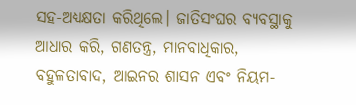ସହ-ଅଧ୍ୟକ୍ଷତା କରିଥିଲେ। ଜାତିସଂଘର ବ୍ୟବସ୍ଥାକୁ ଆଧାର କରି, ଗଣତନ୍ତ୍ର, ମାନବାଧିକାର, ବହୁଳତାବାଦ, ଆଇନର ଶାସନ ଏବଂ ନିୟମ-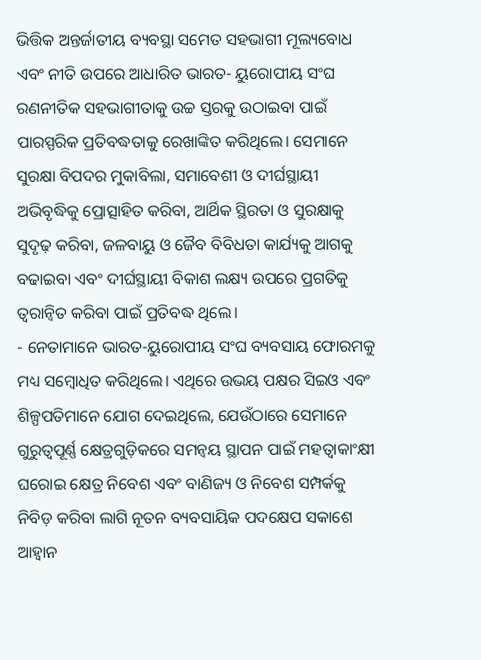ଭିତ୍ତିକ ଅନ୍ତର୍ଜାତୀୟ ବ୍ୟବସ୍ଥା ସମେତ ସହଭାଗୀ ମୂଲ୍ୟବୋଧ ଏବଂ ନୀତି ଉପରେ ଆଧାରିତ ଭାରତ- ୟୁରୋପୀୟ ସଂଘ ରଣନୀତିକ ସହଭାଗୀତାକୁ ଉଚ୍ଚ ସ୍ତରକୁ ଉଠାଇବା ପାଇଁ ପାରସ୍ପରିକ ପ୍ରତିବଦ୍ଧତାକୁ ରେଖାଙ୍କିତ କରିଥିଲେ। ସେମାନେ ସୁରକ୍ଷା ବିପଦର ମୁକାବିଲା, ସମାବେଶୀ ଓ ଦୀର୍ଘସ୍ଥାୟୀ ଅଭିବୃଦ୍ଧିକୁ ପ୍ରୋତ୍ସାହିତ କରିବା, ଆର୍ଥିକ ସ୍ଥିରତା ଓ ସୁରକ୍ଷାକୁ ସୁଦୃଢ଼ କରିବା, ଜଳବାୟୁ ଓ ଜୈବ ବିବିଧତା କାର୍ଯ୍ୟକୁ ଆଗକୁ ବଢାଇବା ଏବଂ ଦୀର୍ଘସ୍ଥାୟୀ ବିକାଶ ଲକ୍ଷ୍ୟ ଉପରେ ପ୍ରଗତିକୁ ତ୍ୱରାନ୍ୱିତ କରିବା ପାଇଁ ପ୍ରତିବଦ୍ଧ ଥିଲେ।
- ନେତାମାନେ ଭାରତ-ୟୁରୋପୀୟ ସଂଘ ବ୍ୟବସାୟ ଫୋରମକୁ ମଧ୍ୟ ସମ୍ବୋଧିତ କରିଥିଲେ। ଏଥିରେ ଉଭୟ ପକ୍ଷର ସିଇଓ ଏବଂ ଶିଳ୍ପପତିମାନେ ଯୋଗ ଦେଇଥିଲେ, ଯେଉଁଠାରେ ସେମାନେ ଗୁରୁତ୍ୱପୂର୍ଣ୍ଣ କ୍ଷେତ୍ରଗୁଡ଼ିକରେ ସମନ୍ୱୟ ସ୍ଥାପନ ପାଇଁ ମହତ୍ୱାକାଂକ୍ଷୀ ଘରୋଇ କ୍ଷେତ୍ର ନିବେଶ ଏବଂ ବାଣିଜ୍ୟ ଓ ନିବେଶ ସମ୍ପର୍କକୁ ନିବିଡ଼ କରିବା ଲାଗି ନୂତନ ବ୍ୟବସାୟିକ ପଦକ୍ଷେପ ସକାଶେ ଆହ୍ୱାନ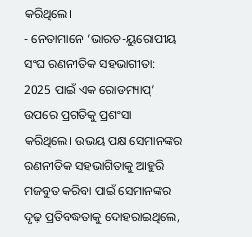କରିଥିଲେ।
- ନେତାମାନେ ‘ଭାରତ-ୟୁରୋପୀୟ ସଂଘ ରଣନୀତିକ ସହଭାଗୀତା: 2025 ପାଇଁ ଏକ ରୋଡମ୍ୟାପ୍’ ଉପରେ ପ୍ରଗତିକୁ ପ୍ରଶଂସା କରିଥିଲେ। ଉଭୟ ପକ୍ଷ ସେମାନଙ୍କର ରଣନୀତିକ ସହଭାଗିତାକୁ ଆହୁରି ମଜବୁତ କରିବା ପାଇଁ ସେମାନଙ୍କର ଦୃଢ଼ ପ୍ରତିବଦ୍ଧତାକୁ ଦୋହରାଇଥିଲେ,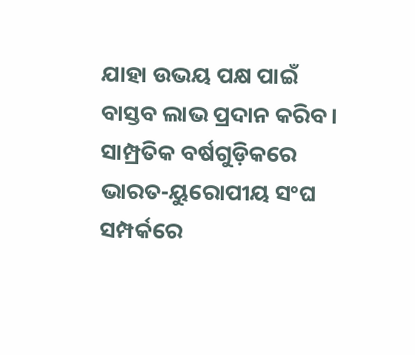ଯାହା ଉଭୟ ପକ୍ଷ ପାଇଁ ବାସ୍ତବ ଲାଭ ପ୍ରଦାନ କରିବ। ସାମ୍ପ୍ରତିକ ବର୍ଷଗୁଡ଼ିକରେ ଭାରତ-ୟୁରୋପୀୟ ସଂଘ ସମ୍ପର୍କରେ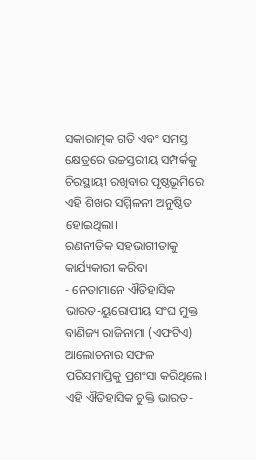ସକାରାତ୍ମକ ଗତି ଏବଂ ସମସ୍ତ କ୍ଷେତ୍ରରେ ଉଚ୍ଚସ୍ତରୀୟ ସମ୍ପର୍କକୁ ଚିରସ୍ଥାୟୀ ରଖିବାର ପୃଷ୍ଠଭୂମିରେ ଏହି ଶିଖର ସମ୍ମିଳନୀ ଅନୁଷ୍ଠିତ ହୋଇଥିଲା।
ରଣନୀତିକ ସହଭାଗୀତାକୁ କାର୍ଯ୍ୟକାରୀ କରିବା
- ନେତାମାନେ ଐତିହାସିକ ଭାରତ-ୟୁରୋପୀୟ ସଂଘ ମୁକ୍ତ ବାଣିଜ୍ୟ ରାଜିନାମା (ଏଫଟିଏ) ଆଲୋଚନାର ସଫଳ ପରିସମାପ୍ତିକୁ ପ୍ରଶଂସା କରିଥିଲେ। ଏହି ଐତିହାସିକ ଚୁକ୍ତି ଭାରତ-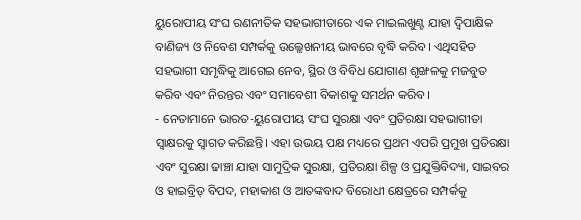ୟୁରୋପୀୟ ସଂଘ ରଣନୀତିକ ସହଭାଗୀତାରେ ଏକ ମାଇଲଖୁଣ୍ଟ ଯାହା ଦ୍ୱିପାକ୍ଷିକ ବାଣିଜ୍ୟ ଓ ନିବେଶ ସମ୍ପର୍କକୁ ଉଲ୍ଲେଖନୀୟ ଭାବରେ ବୃଦ୍ଧି କରିବ। ଏଥିସହିତ ସହଭାଗୀ ସମୃଦ୍ଧିକୁ ଆଗେଇ ନେବ, ସ୍ଥିର ଓ ବିବିଧ ଯୋଗାଣ ଶୃଙ୍ଖଳକୁ ମଜବୁତ କରିବ ଏବଂ ନିରନ୍ତର ଏବଂ ସମାବେଶୀ ବିକାଶକୁ ସମର୍ଥନ କରିବ।
- ନେତାମାନେ ଭାରତ-ୟୁରୋପୀୟ ସଂଘ ସୁରକ୍ଷା ଏବଂ ପ୍ରତିରକ୍ଷା ସହଭାଗୀତା ସ୍ୱାକ୍ଷରକୁ ସ୍ୱାଗତ କରିଛନ୍ତି। ଏହା ଉଭୟ ପକ୍ଷ ମଧ୍ୟରେ ପ୍ରଥମ ଏପରି ପ୍ରମୁଖ ପ୍ରତିରକ୍ଷା ଏବଂ ସୁରକ୍ଷା ଢାଞ୍ଚା ଯାହା ସାମୁଦ୍ରିକ ସୁରକ୍ଷା, ପ୍ରତିରକ୍ଷା ଶିଳ୍ପ ଓ ପ୍ରଯୁକ୍ତିବିଦ୍ୟା, ସାଇବର ଓ ହାଇବ୍ରିଡ୍ ବିପଦ, ମହାକାଶ ଓ ଆତଙ୍କବାଦ ବିରୋଧୀ କ୍ଷେତ୍ରରେ ସମ୍ପର୍କକୁ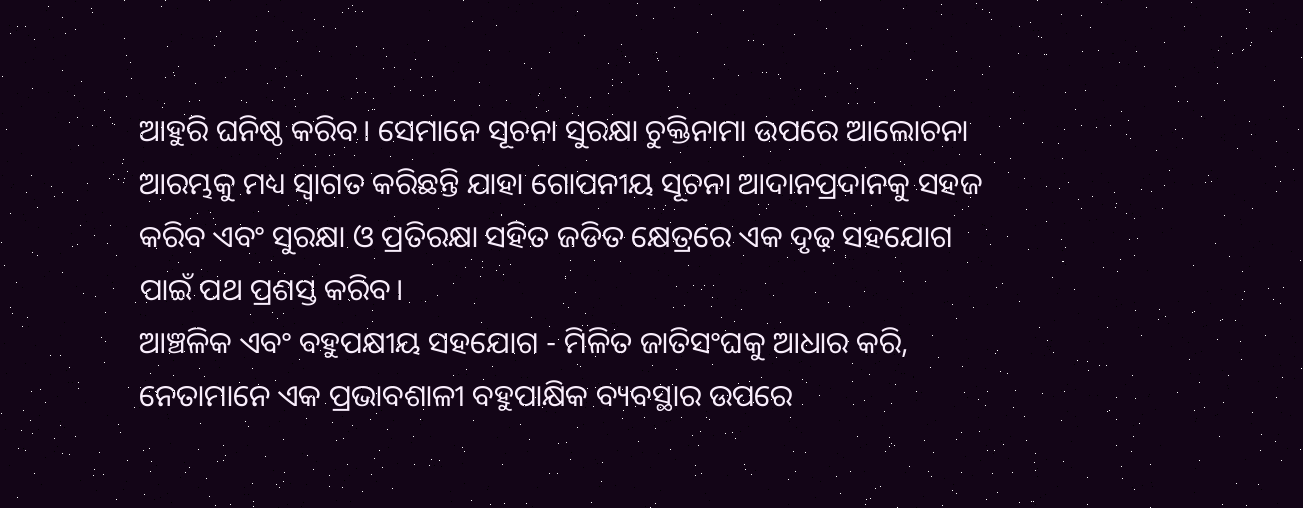ଆହୁରି ଘନିଷ୍ଠ କରିବ। ସେମାନେ ସୂଚନା ସୁରକ୍ଷା ଚୁକ୍ତିନାମା ଉପରେ ଆଲୋଚନା ଆରମ୍ଭକୁ ମଧ୍ୟ ସ୍ୱାଗତ କରିଛନ୍ତି ଯାହା ଗୋପନୀୟ ସୂଚନା ଆଦାନପ୍ରଦାନକୁ ସହଜ କରିବ ଏବଂ ସୁରକ୍ଷା ଓ ପ୍ରତିରକ୍ଷା ସହିତ ଜଡିତ କ୍ଷେତ୍ରରେ ଏକ ଦୃଢ଼ ସହଯୋଗ ପାଇଁ ପଥ ପ୍ରଶସ୍ତ କରିବ।
ଆଞ୍ଚଳିକ ଏବଂ ବହୁପକ୍ଷୀୟ ସହଯୋଗ - ମିଳିତ ଜାତିସଂଘକୁ ଆଧାର କରି, ନେତାମାନେ ଏକ ପ୍ରଭାବଶାଳୀ ବହୁପାକ୍ଷିକ ବ୍ୟବସ୍ଥାର ଉପରେ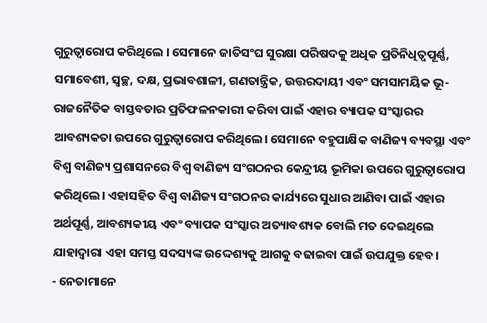ଗୁରୁତ୍ୱାରୋପ କରିଥିଲେ । ସେମାନେ ଜାତିସଂଘ ସୁରକ୍ଷା ପରିଷଦକୁ ଅଧିକ ପ୍ରତିନିଧିତ୍ୱପୂର୍ଣ୍ଣ, ସମାବେଶୀ, ସ୍ୱଚ୍ଛ, ଦକ୍ଷ, ପ୍ରଭାବଶାଳୀ, ଗଣତାନ୍ତ୍ରିକ, ଉତ୍ତରଦାୟୀ ଏବଂ ସମସାମୟିକ ଭୂ-ରାଜନୈତିକ ବାସ୍ତବତାର ପ୍ରତିଫଳନକାରୀ କରିବା ପାଇଁ ଏହାର ବ୍ୟାପକ ସଂସ୍କାରର ଆବଶ୍ୟକତା ଉପରେ ଗୁରୁତ୍ୱାରୋପ କରିଥିଲେ। ସେମାନେ ବହୁପାକ୍ଷିକ ବାଣିଜ୍ୟ ବ୍ୟବସ୍ଥା ଏବଂ ବିଶ୍ୱ ବାଣିଜ୍ୟ ପ୍ରଶାସନରେ ବିଶ୍ୱ ବାଣିଜ୍ୟ ସଂଗଠନର କେନ୍ଦ୍ରୀୟ ଭୂମିକା ଉପରେ ଗୁରୁତ୍ୱାରୋପ କରିଥିଲେ। ଏହାସହିତ ବିଶ୍ୱ ବାଣିଜ୍ୟ ସଂଗଠନର କାର୍ଯ୍ୟରେ ସୁଧାର ଆଣିବା ପାଇଁ ଏହାର ଅର୍ଥପୂର୍ଣ୍ଣ, ଆବଶ୍ୟକୀୟ ଏବଂ ବ୍ୟାପକ ସଂସ୍କାର ଅତ୍ୟାବଶ୍ୟକ ବୋଲି ମତ ଦେଇଥିଲେ ଯାହାଦ୍ଵାରା ଏହା ସମସ୍ତ ସଦସ୍ୟଙ୍କ ଉଦ୍ଦେଶ୍ୟକୁ ଆଗକୁ ବଢାଇବା ପାଇଁ ଉପଯୁକ୍ତ ହେବ।
- ନେତାମାନେ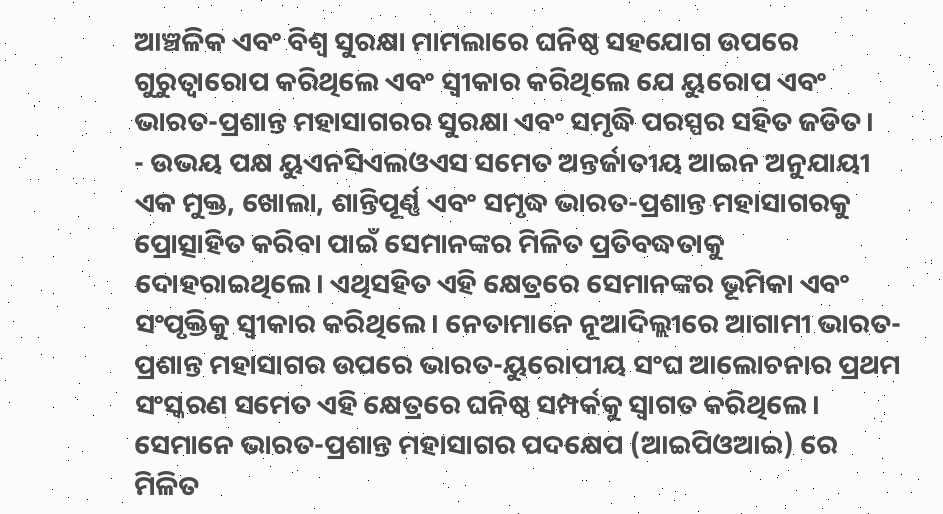ଆଞ୍ଚଳିକ ଏବଂ ବିଶ୍ୱ ସୁରକ୍ଷା ମାମଲାରେ ଘନିଷ୍ଠ ସହଯୋଗ ଉପରେ ଗୁରୁତ୍ୱାରୋପ କରିଥିଲେ ଏବଂ ସ୍ୱୀକାର କରିଥିଲେ ଯେ ୟୁରୋପ ଏବଂ ଭାରତ-ପ୍ରଶାନ୍ତ ମହାସାଗରର ସୁରକ୍ଷା ଏବଂ ସମୃଦ୍ଧି ପରସ୍ପର ସହିତ ଜଡିତ।
- ଉଭୟ ପକ୍ଷ ୟୁଏନସିଏଲଓଏସ ସମେତ ଅନ୍ତର୍ଜାତୀୟ ଆଇନ ଅନୁଯାୟୀ ଏକ ମୁକ୍ତ, ଖୋଲା, ଶାନ୍ତିପୂର୍ଣ୍ଣ ଏବଂ ସମୃଦ୍ଧ ଭାରତ-ପ୍ରଶାନ୍ତ ମହାସାଗରକୁ ପ୍ରୋତ୍ସାହିତ କରିବା ପାଇଁ ସେମାନଙ୍କର ମିଳିତ ପ୍ରତିବଦ୍ଧତାକୁ ଦୋହରାଇଥିଲେ। ଏଥିସହିତ ଏହି କ୍ଷେତ୍ରରେ ସେମାନଙ୍କର ଭୂମିକା ଏବଂ ସଂପୃକ୍ତିକୁ ସ୍ୱୀକାର କରିଥିଲେ। ନେତାମାନେ ନୂଆଦିଲ୍ଲୀରେ ଆଗାମୀ ଭାରତ-ପ୍ରଶାନ୍ତ ମହାସାଗର ଉପରେ ଭାରତ-ୟୁରୋପୀୟ ସଂଘ ଆଲୋଚନାର ପ୍ରଥମ ସଂସ୍କରଣ ସମେତ ଏହି କ୍ଷେତ୍ରରେ ଘନିଷ୍ଠ ସମ୍ପର୍କକୁ ସ୍ୱାଗତ କରିଥିଲେ। ସେମାନେ ଭାରତ-ପ୍ରଶାନ୍ତ ମହାସାଗର ପଦକ୍ଷେପ (ଆଇପିଓଆଇ) ରେ ମିଳିତ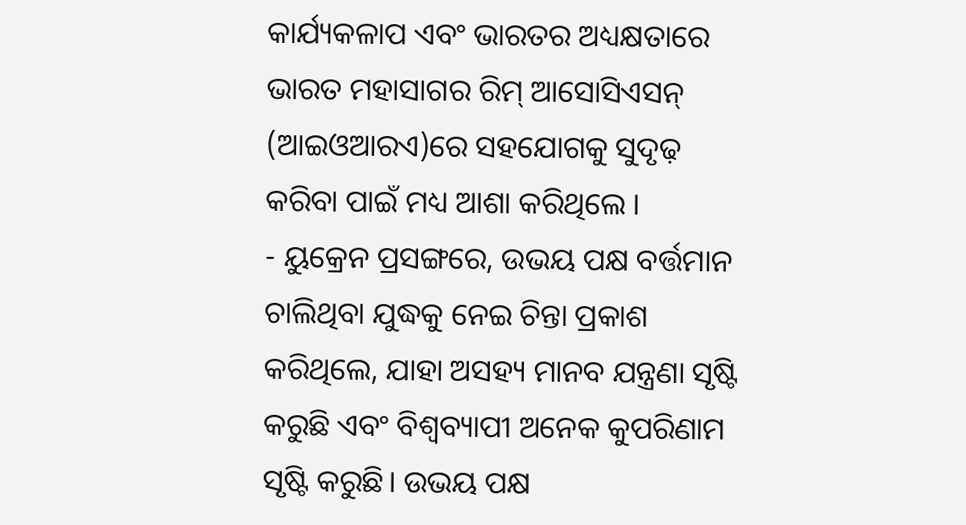କାର୍ଯ୍ୟକଳାପ ଏବଂ ଭାରତର ଅଧ୍ୟକ୍ଷତାରେ ଭାରତ ମହାସାଗର ରିମ୍ ଆସୋସିଏସନ୍ (ଆଇଓଆରଏ)ରେ ସହଯୋଗକୁ ସୁଦୃଢ଼ କରିବା ପାଇଁ ମଧ୍ୟ ଆଶା କରିଥିଲେ ।
- ୟୁକ୍ରେନ ପ୍ରସଙ୍ଗରେ, ଉଭୟ ପକ୍ଷ ବର୍ତ୍ତମାନ ଚାଲିଥିବା ଯୁଦ୍ଧକୁ ନେଇ ଚିନ୍ତା ପ୍ରକାଶ କରିଥିଲେ, ଯାହା ଅସହ୍ୟ ମାନବ ଯନ୍ତ୍ରଣା ସୃଷ୍ଟି କରୁଛି ଏବଂ ବିଶ୍ୱବ୍ୟାପୀ ଅନେକ କୁପରିଣାମ ସୃଷ୍ଟି କରୁଛି। ଉଭୟ ପକ୍ଷ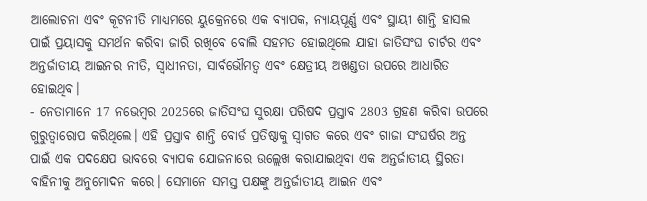ଆଲୋଚନା ଏବଂ କୂଟନୀତି ମାଧ୍ୟମରେ ୟୁକ୍ରେନରେ ଏକ ବ୍ୟାପକ, ନ୍ୟାୟପୂର୍ଣ୍ଣ ଏବଂ ସ୍ଥାୟୀ ଶାନ୍ତି ହାସଲ ପାଇଁ ପ୍ରୟାସକୁ ସମର୍ଥନ କରିବା ଜାରି ରଖିବେ ବୋଲି ସହମତ ହୋଇଥିଲେ ଯାହା ଜାତିସଂଘ ଚାର୍ଟର ଏବଂ ଅନ୍ତର୍ଜାତୀୟ ଆଇନର ନୀତି, ସ୍ୱାଧୀନତା, ସାର୍ବଭୌମତ୍ୱ ଏବଂ କ୍ଷେତ୍ରୀୟ ଅଖଣ୍ଡତା ଉପରେ ଆଧାରିତ ହୋଇଥିବ।
- ନେତାମାନେ 17 ନଭେମ୍ବର 2025ରେ ଜାତିସଂଘ ସୁରକ୍ଷା ପରିଷଦ ପ୍ରସ୍ତାବ 2803 ଗ୍ରହଣ କରିବା ଉପରେ ଗୁରୁତ୍ୱାରୋପ କରିଥିଲେ। ଏହି ପ୍ରସ୍ତାବ ଶାନ୍ତି ବୋର୍ଡ ପ୍ରତିଷ୍ଠାକୁ ସ୍ୱାଗତ କରେ ଏବଂ ଗାଜା ସଂଘର୍ଷର ଅନ୍ତ ପାଇଁ ଏକ ପଦକ୍ଷେପ ଭାବରେ ବ୍ୟାପକ ଯୋଜନାରେ ଉଲ୍ଲେଖ କରାଯାଇଥିବା ଏକ ଅନ୍ତର୍ଜାତୀୟ ସ୍ଥିରତା ବାହିନୀକୁ ଅନୁମୋଦନ କରେ। ସେମାନେ ସମସ୍ତ ପକ୍ଷଙ୍କୁ ଅନ୍ତର୍ଜାତୀୟ ଆଇନ ଏବଂ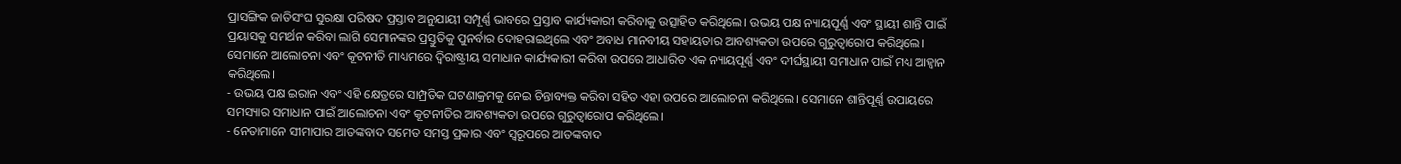ପ୍ରାସଙ୍ଗିକ ଜାତିସଂଘ ସୁରକ୍ଷା ପରିଷଦ ପ୍ରସ୍ତାବ ଅନୁଯାୟୀ ସମ୍ପୂର୍ଣ୍ଣ ଭାବରେ ପ୍ରସ୍ତାବ କାର୍ଯ୍ୟକାରୀ କରିବାକୁ ଉତ୍ସାହିତ କରିଥିଲେ। ଉଭୟ ପକ୍ଷ ନ୍ୟାୟପୂର୍ଣ୍ଣ ଏବଂ ସ୍ଥାୟୀ ଶାନ୍ତି ପାଇଁ ପ୍ରୟାସକୁ ସମର୍ଥନ କରିବା ଲାଗି ସେମାନଙ୍କର ପ୍ରସ୍ତୁତିକୁ ପୁନର୍ବାର ଦୋହରାଇଥିଲେ ଏବଂ ଅବାଧ ମାନବୀୟ ସହାୟତାର ଆବଶ୍ୟକତା ଉପରେ ଗୁରୁତ୍ୱାରୋପ କରିଥିଲେ। ସେମାନେ ଆଲୋଚନା ଏବଂ କୂଟନୀତି ମାଧ୍ୟମରେ ଦ୍ୱିରାଷ୍ଟ୍ରୀୟ ସମାଧାନ କାର୍ଯ୍ୟକାରୀ କରିବା ଉପରେ ଆଧାରିତ ଏକ ନ୍ୟାୟପୂର୍ଣ୍ଣ ଏବଂ ଦୀର୍ଘସ୍ଥାୟୀ ସମାଧାନ ପାଇଁ ମଧ୍ୟ ଆହ୍ୱାନ କରିଥିଲେ।
- ଉଭୟ ପକ୍ଷ ଇରାନ ଏବଂ ଏହି କ୍ଷେତ୍ରରେ ସାମ୍ପ୍ରତିକ ଘଟଣାକ୍ରମକୁ ନେଇ ଚିନ୍ତାବ୍ୟକ୍ତ କରିବା ସହିତ ଏହା ଉପରେ ଆଲୋଚନା କରିଥିଲେ। ସେମାନେ ଶାନ୍ତିପୂର୍ଣ୍ଣ ଉପାୟରେ ସମସ୍ୟାର ସମାଧାନ ପାଇଁ ଆଲୋଚନା ଏବଂ କୂଟନୀତିର ଆବଶ୍ୟକତା ଉପରେ ଗୁରୁତ୍ୱାରୋପ କରିଥିଲେ।
- ନେତାମାନେ ସୀମାପାର ଆତଙ୍କବାଦ ସମେତ ସମସ୍ତ ପ୍ରକାର ଏବଂ ସ୍ୱରୂପରେ ଆତଙ୍କବାଦ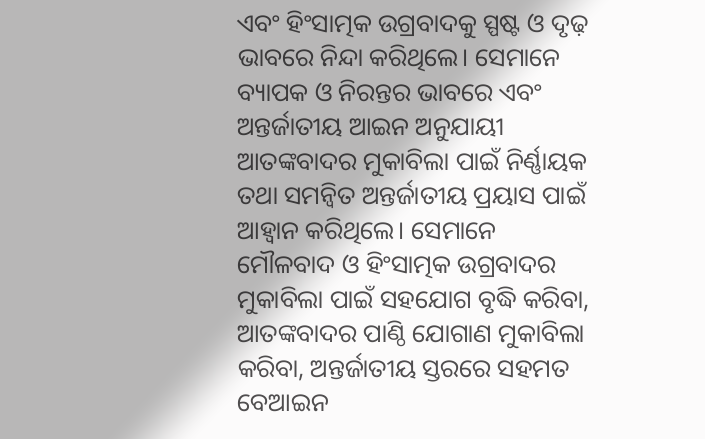ଏବଂ ହିଂସାତ୍ମକ ଉଗ୍ରବାଦକୁ ସ୍ପଷ୍ଟ ଓ ଦୃଢ଼ ଭାବରେ ନିନ୍ଦା କରିଥିଲେ। ସେମାନେ ବ୍ୟାପକ ଓ ନିରନ୍ତର ଭାବରେ ଏବଂ ଅନ୍ତର୍ଜାତୀୟ ଆଇନ ଅନୁଯାୟୀ ଆତଙ୍କବାଦର ମୁକାବିଲା ପାଇଁ ନିର୍ଣ୍ଣାୟକ ତଥା ସମନ୍ୱିତ ଅନ୍ତର୍ଜାତୀୟ ପ୍ରୟାସ ପାଇଁ ଆହ୍ୱାନ କରିଥିଲେ। ସେମାନେ ମୌଳବାଦ ଓ ହିଂସାତ୍ମକ ଉଗ୍ରବାଦର ମୁକାବିଲା ପାଇଁ ସହଯୋଗ ବୃଦ୍ଧି କରିବା, ଆତଙ୍କବାଦର ପାଣ୍ଠି ଯୋଗାଣ ମୁକାବିଲା କରିବା, ଅନ୍ତର୍ଜାତୀୟ ସ୍ତରରେ ସହମତ ବେଆଇନ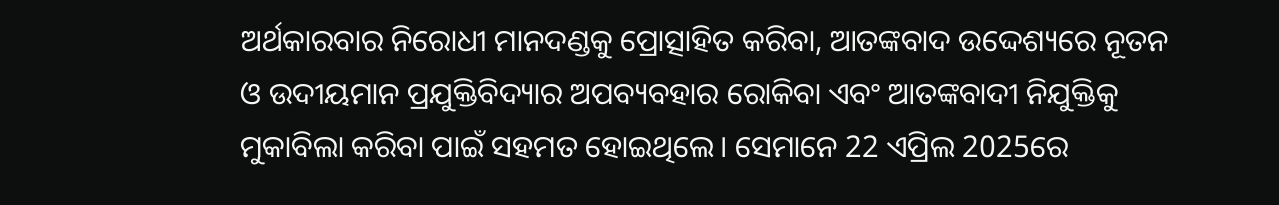ଅର୍ଥକାରବାର ନିରୋଧୀ ମାନଦଣ୍ଡକୁ ପ୍ରୋତ୍ସାହିତ କରିବା, ଆତଙ୍କବାଦ ଉଦ୍ଦେଶ୍ୟରେ ନୂତନ ଓ ଉଦୀୟମାନ ପ୍ରଯୁକ୍ତିବିଦ୍ୟାର ଅପବ୍ୟବହାର ରୋକିବା ଏବଂ ଆତଙ୍କବାଦୀ ନିଯୁକ୍ତିକୁ ମୁକାବିଲା କରିବା ପାଇଁ ସହମତ ହୋଇଥିଲେ। ସେମାନେ 22 ଏପ୍ରିଲ 2025ରେ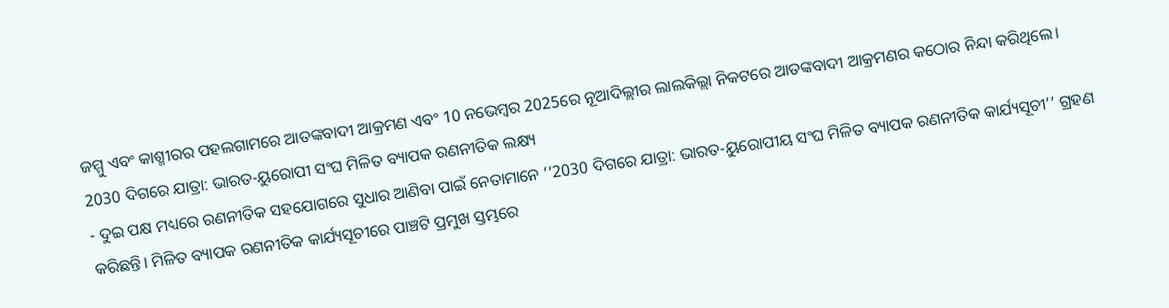ଜମ୍ମୁ ଏବଂ କାଶ୍ମୀରର ପହଲଗାମରେ ଆତଙ୍କବାଦୀ ଆକ୍ରମଣ ଏବଂ 10 ନଭେମ୍ବର 2025ରେ ନୂଆଦିଲ୍ଲୀର ଲାଲକିଲ୍ଲା ନିକଟରେ ଆତଙ୍କବାଦୀ ଆକ୍ରମଣର କଠୋର ନିନ୍ଦା କରିଥିଲେ।
2030 ଦିଗରେ ଯାତ୍ରା: ଭାରତ-ୟୁରୋପୀ ସଂଘ ମିଳିତ ବ୍ୟାପକ ରଣନୀତିକ ଲକ୍ଷ୍ୟ
- ଦୁଇ ପକ୍ଷ ମଧ୍ୟରେ ରଣନୀତିକ ସହଯୋଗରେ ସୁଧାର ଆଣିବା ପାଇଁ ନେତାମାନେ ‘‘2030 ଦିଗରେ ଯାତ୍ରା: ଭାରତ-ୟୁରୋପୀୟ ସଂଘ ମିଳିତ ବ୍ୟାପକ ରଣନୀତିକ କାର୍ଯ୍ୟସୂଚୀ’’ ଗ୍ରହଣ କରିଛନ୍ତି। ମିଳିତ ବ୍ୟାପକ ରଣନୀତିକ କାର୍ଯ୍ୟସୂଚୀରେ ପାଞ୍ଚଟି ପ୍ରମୁଖ ସ୍ତମ୍ଭରେ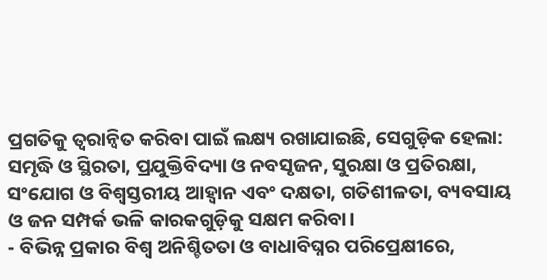ପ୍ରଗତିକୁ ତ୍ୱରାନ୍ୱିତ କରିବା ପାଇଁ ଲକ୍ଷ୍ୟ ରଖାଯାଇଛି, ସେଗୁଡ଼ିକ ହେଲା: ସମୃଦ୍ଧି ଓ ସ୍ଥିରତା, ପ୍ରଯୁକ୍ତିବିଦ୍ୟା ଓ ନବସୃଜନ, ସୁରକ୍ଷା ଓ ପ୍ରତିରକ୍ଷା, ସଂଯୋଗ ଓ ବିଶ୍ୱସ୍ତରୀୟ ଆହ୍ୱାନ ଏବଂ ଦକ୍ଷତା, ଗତିଶୀଳତା, ବ୍ୟବସାୟ ଓ ଜନ ସମ୍ପର୍କ ଭଳି କାରକଗୁଡ଼ିକୁ ସକ୍ଷମ କରିବା।
- ବିଭିନ୍ନ ପ୍ରକାର ବିଶ୍ୱ ଅନିଶ୍ଚିତତା ଓ ବାଧାବିଘ୍ନର ପରିପ୍ରେକ୍ଷୀରେ,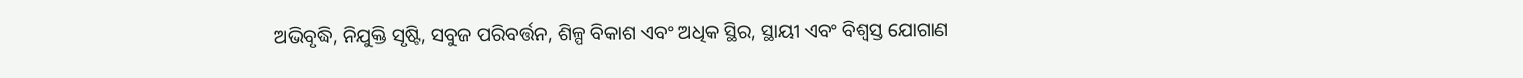ଅଭିବୃଦ୍ଧି, ନିଯୁକ୍ତି ସୃଷ୍ଟି, ସବୁଜ ପରିବର୍ତ୍ତନ, ଶିଳ୍ପ ବିକାଶ ଏବଂ ଅଧିକ ସ୍ଥିର, ସ୍ଥାୟୀ ଏବଂ ବିଶ୍ୱସ୍ତ ଯୋଗାଣ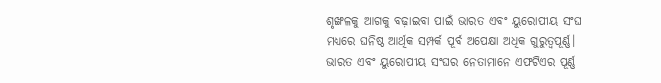ଶୃଙ୍ଖଳକୁ ଆଗକୁ ବଢ଼ାଇବା ପାଇଁ ଭାରତ ଏବଂ ୟୁରୋପୀୟ ସଂଘ ମଧ୍ୟରେ ଘନିଷ୍ଠ ଆର୍ଥିକ ସମ୍ପର୍କ ପୂର୍ବ ଅପେକ୍ଷା ଅଧିକ ଗୁରୁତ୍ୱପୂର୍ଣ୍ଣ। ଭାରତ ଏବଂ ୟୁରୋପୀୟ ସଂଘର ନେତାମାନେ ଏଫଟିଏର ପୂର୍ଣ୍ଣ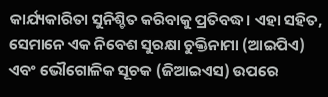କାର୍ଯ୍ୟକାରିତା ସୁନିଶ୍ଚିତ କରିବାକୁ ପ୍ରତିବଦ୍ଧ। ଏହା ସହିତ, ସେମାନେ ଏକ ନିବେଶ ସୁରକ୍ଷା ଚୁକ୍ତିନାମା (ଆଇପିଏ) ଏବଂ ଭୌଗୋଳିକ ସୂଚକ (ଜିଆଇଏସ) ଉପରେ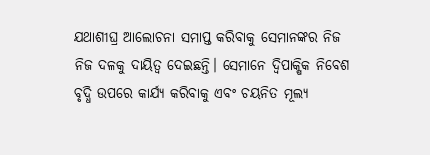ଯଥାଶୀଘ୍ର ଆଲୋଚନା ସମାପ୍ତ କରିବାକୁ ସେମାନଙ୍କର ନିଜ ନିଜ ଦଳକୁ ଦାୟିତ୍ୱ ଦେଇଛନ୍ତି। ସେମାନେ ଦ୍ୱିପାକ୍ଷିକ ନିବେଶ ବୃଦ୍ଧି ଉପରେ କାର୍ଯ୍ୟ କରିବାକୁ ଏବଂ ଚୟନିତ ମୂଲ୍ୟ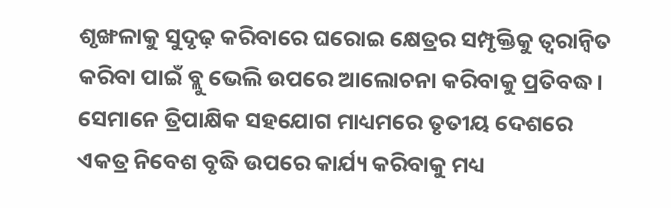ଶୃଙ୍ଖଳାକୁ ସୁଦୃଢ଼ କରିବାରେ ଘରୋଇ କ୍ଷେତ୍ରର ସମ୍ପୃକ୍ତିକୁ ତ୍ୱରାନ୍ୱିତ କରିବା ପାଇଁ ବ୍ଲୁ ଭେଲି ଉପରେ ଆଲୋଚନା କରିବାକୁ ପ୍ରତିବଦ୍ଧ। ସେମାନେ ତ୍ରିପାକ୍ଷିକ ସହଯୋଗ ମାଧ୍ୟମରେ ତୃତୀୟ ଦେଶରେ ଏକତ୍ର ନିବେଶ ବୃଦ୍ଧି ଉପରେ କାର୍ଯ୍ୟ କରିବାକୁ ମଧ୍ୟ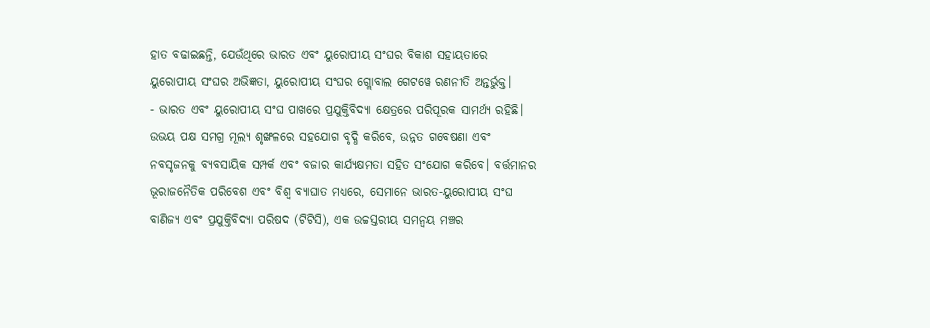ହାତ ବଢାଇଛନ୍ତି, ଯେଉଁଥିରେ ଭାରତ ଏବଂ ୟୁରୋପୀୟ ସଂଘର ବିକାଶ ସହାୟତାରେ ୟୁରୋପୀୟ ସଂଘର ଅଭିଜ୍ଞତା, ୟୁରୋପୀୟ ସଂଘର ଗ୍ଲୋବାଲ ଗେଟୱେ ରଣନୀତି ଅନ୍ତର୍ଭୁକ୍ତ।
- ଭାରତ ଏବଂ ୟୁରୋପୀୟ ସଂଘ ପାଖରେ ପ୍ରଯୁକ୍ତିବିଦ୍ୟା କ୍ଷେତ୍ରରେ ପରିପୂରକ ସାମର୍ଥ୍ୟ ରହିଛି। ଉଭୟ ପକ୍ଷ ସମଗ୍ର ମୂଲ୍ୟ ଶୃଙ୍ଖଳରେ ସହଯୋଗ ବୃଦ୍ଧି କରିବେ, ଉନ୍ନତ ଗବେଷଣା ଏବଂ ନବସୃଜନକୁ ବ୍ୟବସାୟିକ ସମ୍ପର୍କ ଏବଂ ବଜାର କାର୍ଯ୍ୟକ୍ଷମତା ସହିତ ସଂଯୋଗ କରିବେ। ବର୍ତ୍ତମାନର ଭୂରାଜନୈତିକ ପରିବେଶ ଏବଂ ବିଶ୍ୱ ବ୍ୟାଘାତ ମଧ୍ୟରେ, ସେମାନେ ଭାରତ-ୟୁରୋପୀୟ ସଂଘ ବାଣିଜ୍ୟ ଏବଂ ପ୍ରଯୁକ୍ତିବିଦ୍ୟା ପରିଷଦ (ଟିଟିସି), ଏକ ଉଚ୍ଚସ୍ତରୀୟ ସମନ୍ୱୟ ମଞ୍ଚର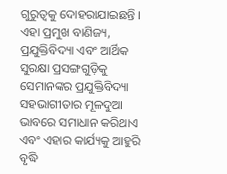ଗୁରୁତ୍ୱକୁ ଦୋହରାଯାଇଛନ୍ତି । ଏହା ପ୍ରମୁଖ ବାଣିଜ୍ୟ, ପ୍ରଯୁକ୍ତିବିଦ୍ୟା ଏବଂ ଆର୍ଥିକ ସୁରକ୍ଷା ପ୍ରସଙ୍ଗଗୁଡ଼ିକୁ ସେମାନଙ୍କର ପ୍ରଯୁକ୍ତିବିଦ୍ୟା ସହଭାଗୀତାର ମୂଳଦୁଆ ଭାବରେ ସମାଧାନ କରିଥାଏ ଏବଂ ଏହାର କାର୍ଯ୍ୟକୁ ଆହୁରି ବୃଦ୍ଧି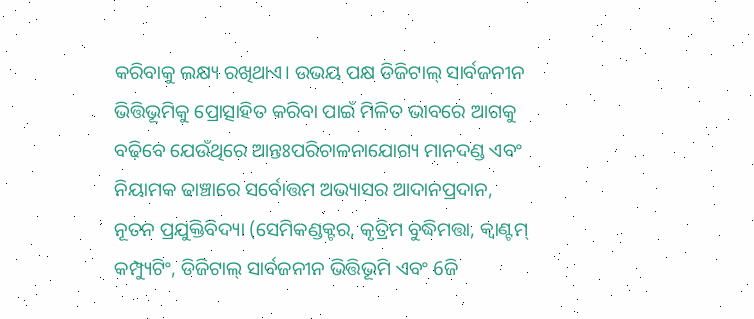କରିବାକୁ ଲକ୍ଷ୍ୟ ରଖିଥାଏ। ଉଭୟ ପକ୍ଷ ଡିଜିଟାଲ୍ ସାର୍ବଜନୀନ ଭିତ୍ତିଭୂମିକୁ ପ୍ରୋତ୍ସାହିତ କରିବା ପାଇଁ ମିଳିତ ଭାବରେ ଆଗକୁ ବଢ଼ିବେ ଯେଉଁଥିରେ ଆନ୍ତଃପରିଚାଳନାଯୋଗ୍ୟ ମାନଦଣ୍ଡ ଏବଂ ନିୟାମକ ଢାଞ୍ଚାରେ ସର୍ବୋତ୍ତମ ଅଭ୍ୟାସର ଆଦାନପ୍ରଦାନ, ନୂତନ ପ୍ରଯୁକ୍ତିବିଦ୍ୟା (ସେମିକଣ୍ଡକ୍ଟର, କୃତ୍ରିମ ବୁଦ୍ଧିମତ୍ତା, କ୍ୱାଣ୍ଟମ୍ କମ୍ପ୍ୟୁଟିଂ, ଡିଜିଟାଲ୍ ସାର୍ବଜନୀନ ଭିତ୍ତିଭୂମି ଏବଂ 6ଜି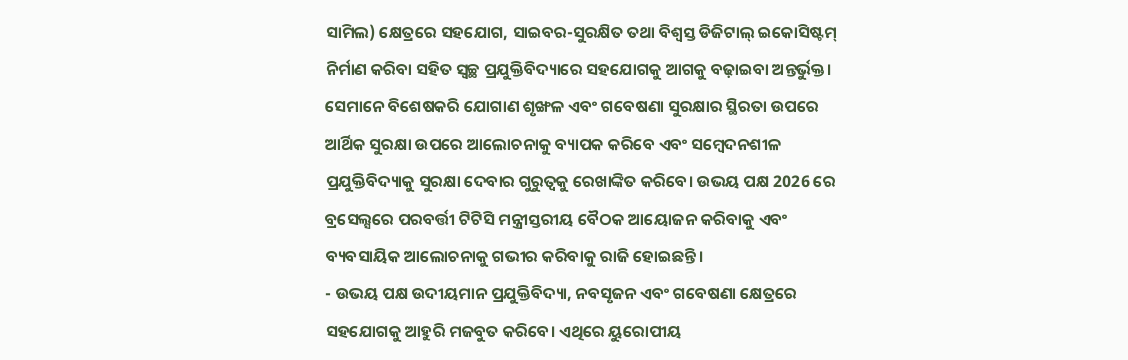ସାମିଲ) କ୍ଷେତ୍ରରେ ସହଯୋଗ, ସାଇବର-ସୁରକ୍ଷିତ ତଥା ବିଶ୍ୱସ୍ତ ଡିଜିଟାଲ୍ ଇକୋସିଷ୍ଟମ୍ ନିର୍ମାଣ କରିବା ସହିତ ସ୍ୱଚ୍ଛ ପ୍ରଯୁକ୍ତିବିଦ୍ୟାରେ ସହଯୋଗକୁ ଆଗକୁ ବଢ଼ାଇବା ଅନ୍ତର୍ଭୁକ୍ତ। ସେମାନେ ବିଶେଷକରି ଯୋଗାଣ ଶୃଙ୍ଖଳ ଏବଂ ଗବେଷଣା ସୁରକ୍ଷାର ସ୍ଥିରତା ଉପରେ ଆର୍ଥିକ ସୁରକ୍ଷା ଉପରେ ଆଲୋଚନାକୁ ବ୍ୟାପକ କରିବେ ଏବଂ ସମ୍ବେଦନଶୀଳ ପ୍ରଯୁକ୍ତିବିଦ୍ୟାକୁ ସୁରକ୍ଷା ଦେବାର ଗୁରୁତ୍ୱକୁ ରେଖାଙ୍କିତ କରିବେ। ଉଭୟ ପକ୍ଷ 2026 ରେ ବ୍ରସେଲ୍ସରେ ପରବର୍ତ୍ତୀ ଟିଟିସି ମନ୍ତ୍ରୀସ୍ତରୀୟ ବୈଠକ ଆୟୋଜନ କରିବାକୁ ଏବଂ ବ୍ୟବସାୟିକ ଆଲୋଚନାକୁ ଗଭୀର କରିବାକୁ ରାଜି ହୋଇଛନ୍ତି।
- ଉଭୟ ପକ୍ଷ ଉଦୀୟମାନ ପ୍ରଯୁକ୍ତିବିଦ୍ୟା, ନବସୃଜନ ଏବଂ ଗବେଷଣା କ୍ଷେତ୍ରରେ ସହଯୋଗକୁ ଆହୁରି ମଜବୁତ କରିବେ। ଏଥିରେ ୟୁରୋପୀୟ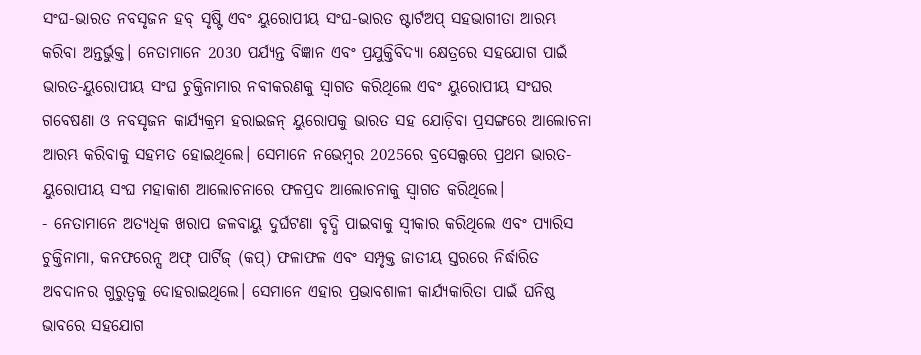ସଂଘ-ଭାରତ ନବସୃଜନ ହବ୍ ସୃଷ୍ଟି ଏବଂ ୟୁରୋପୀୟ ସଂଘ-ଭାରତ ଷ୍ଟାର୍ଟଅପ୍ ସହଭାଗୀତା ଆରମ୍ଭ କରିବା ଅନ୍ତର୍ଭୁକ୍ତ। ନେତାମାନେ 2030 ପର୍ଯ୍ୟନ୍ତ ବିଜ୍ଞାନ ଏବଂ ପ୍ରଯୁକ୍ତିବିଦ୍ୟା କ୍ଷେତ୍ରରେ ସହଯୋଗ ପାଇଁ ଭାରତ-ୟୁରୋପୀୟ ସଂଘ ଚୁକ୍ତିନାମାର ନବୀକରଣକୁ ସ୍ୱାଗତ କରିଥିଲେ ଏବଂ ୟୁରୋପୀୟ ସଂଘର ଗବେଷଣା ଓ ନବସୃଜନ କାର୍ଯ୍ୟକ୍ରମ ହରାଇଜନ୍ ୟୁରୋପକୁ ଭାରତ ସହ ଯୋଡ଼ିବା ପ୍ରସଙ୍ଗରେ ଆଲୋଚନା ଆରମ୍ଭ କରିବାକୁ ସହମତ ହୋଇଥିଲେ। ସେମାନେ ନଭେମ୍ବର 2025ରେ ବ୍ରସେଲ୍ସରେ ପ୍ରଥମ ଭାରତ-ୟୁରୋପୀୟ ସଂଘ ମହାକାଶ ଆଲୋଚନାରେ ଫଳପ୍ରଦ ଆଲୋଚନାକୁ ସ୍ୱାଗତ କରିଥିଲେ।
- ନେତାମାନେ ଅତ୍ୟଧିକ ଖରାପ ଜଳବାୟୁ ଦୁର୍ଘଟଣା ବୃଦ୍ଧି ପାଇବାକୁ ସ୍ୱୀକାର କରିଥିଲେ ଏବଂ ପ୍ୟାରିସ ଚୁକ୍ତିନାମା, କନଫରେନ୍ସ ଅଫ୍ ପାର୍ଟିଜ୍ (କପ୍) ଫଳାଫଳ ଏବଂ ସମ୍ପୃକ୍ତ ଜାତୀୟ ସ୍ତରରେ ନିର୍ଦ୍ଧାରିତ ଅବଦାନର ଗୁରୁତ୍ୱକୁ ଦୋହରାଇଥିଲେ। ସେମାନେ ଏହାର ପ୍ରଭାବଶାଳୀ କାର୍ଯ୍ୟକାରିତା ପାଇଁ ଘନିଷ୍ଠ ଭାବରେ ସହଯୋଗ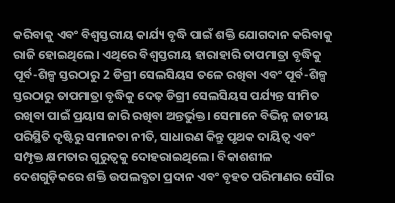କରିବାକୁ ଏବଂ ବିଶ୍ୱସ୍ତରୀୟ କାର୍ଯ୍ୟ ବୃଦ୍ଧି ପାଇଁ ଶକ୍ତି ଯୋଗଦାନ କରିବାକୁ ରାଜି ହୋଇଥିଲେ। ଏଥିରେ ବିଶ୍ୱସ୍ତରୀୟ ହାରାହାରି ତାପମାତ୍ରା ବୃଦ୍ଧିକୁ ପୂର୍ବ-ଶିଳ୍ପ ସ୍ତରଠାରୁ 2 ଡିଗ୍ରୀ ସେଲସିୟସ ତଳେ ରଖିବା ଏବଂ ପୂର୍ବ-ଶିଳ୍ପ ସ୍ତରଠାରୁ ତାପମାତ୍ରା ବୃଦ୍ଧିକୁ ଦେଢ଼ ଡିଗ୍ରୀ ସେଲସିୟସ ପର୍ଯ୍ୟନ୍ତ ସୀମିତ ରଖିବା ପାଇଁ ପ୍ରୟାସ ଜାରି ରଖିବା ଅନ୍ତର୍ଭୁକ୍ତ। ସେମାନେ ବିଭିନ୍ନ ଜାତୀୟ ପରିସ୍ଥିତି ଦୃଷ୍ଟିରୁ ସମାନତା ନୀତି, ସାଧାରଣ କିନ୍ତୁ ପୃଥକ ଦାୟିତ୍ୱ ଏବଂ ସମ୍ପୃକ୍ତ କ୍ଷମତାର ଗୁରୁତ୍ୱକୁ ଦୋହରାଇଥିଲେ। ବିକାଶଶୀଳ ଦେଶଗୁଡ଼ିକରେ ଶକ୍ତି ଉପଲବ୍ଧତା ପ୍ରଦାନ ଏବଂ ବୃହତ ପରିମାଣର ସୌର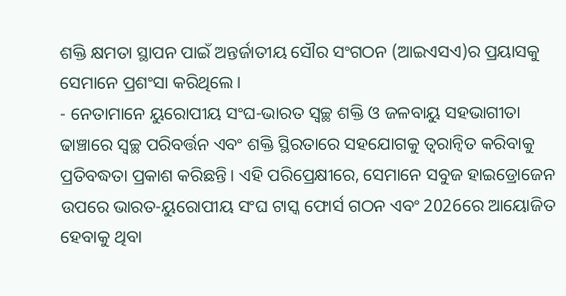ଶକ୍ତି କ୍ଷମତା ସ୍ଥାପନ ପାଇଁ ଅନ୍ତର୍ଜାତୀୟ ସୌର ସଂଗଠନ (ଆଇଏସଏ)ର ପ୍ରୟାସକୁ ସେମାନେ ପ୍ରଶଂସା କରିଥିଲେ।
- ନେତାମାନେ ୟୁରୋପୀୟ ସଂଘ-ଭାରତ ସ୍ୱଚ୍ଛ ଶକ୍ତି ଓ ଜଳବାୟୁ ସହଭାଗୀତା ଢାଞ୍ଚାରେ ସ୍ୱଚ୍ଛ ପରିବର୍ତ୍ତନ ଏବଂ ଶକ୍ତି ସ୍ଥିରତାରେ ସହଯୋଗକୁ ତ୍ୱରାନ୍ୱିତ କରିବାକୁ ପ୍ରତିବଦ୍ଧତା ପ୍ରକାଶ କରିଛନ୍ତି। ଏହି ପରିପ୍ରେକ୍ଷୀରେ, ସେମାନେ ସବୁଜ ହାଇଡ୍ରୋଜେନ ଉପରେ ଭାରତ-ୟୁରୋପୀୟ ସଂଘ ଟାସ୍କ ଫୋର୍ସ ଗଠନ ଏବଂ 2026ରେ ଆୟୋଜିତ ହେବାକୁ ଥିବା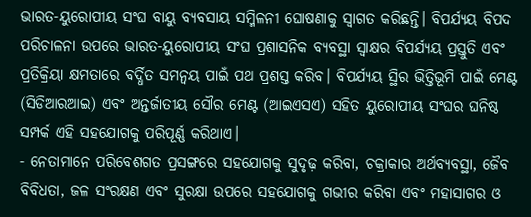ଭାରତ-ୟୁରୋପୀୟ ସଂଘ ବାୟୁ ବ୍ୟବସାୟ ସମ୍ମିଳନୀ ଘୋଷଣାକୁ ସ୍ୱାଗତ କରିଛନ୍ତି। ବିପର୍ଯ୍ୟୟ ବିପଦ ପରିଚାଳନା ଉପରେ ଭାରତ-ୟୁରୋପୀୟ ସଂଘ ପ୍ରଶାସନିକ ବ୍ୟବସ୍ଥା ସ୍ୱାକ୍ଷର ବିପର୍ଯ୍ୟୟ ପ୍ରସ୍ତୁତି ଏବଂ ପ୍ରତିକ୍ରିୟା କ୍ଷମତାରେ ବର୍ଦ୍ଧିତ ସମନ୍ୱୟ ପାଇଁ ପଥ ପ୍ରଶସ୍ତ କରିବ। ବିପର୍ଯ୍ୟୟ ସ୍ଥିର ଭିତ୍ତିଭୂମି ପାଇଁ ମେଣ୍ଟ (ସିଡିଆରଆଇ) ଏବଂ ଅନ୍ତର୍ଜାତୀୟ ସୌର ମେଣ୍ଟ (ଆଇଏସଏ) ସହିତ ୟୁରୋପୀୟ ସଂଘର ଘନିଷ୍ଠ ସମ୍ପର୍କ ଏହି ସହଯୋଗକୁ ପରିପୂର୍ଣ୍ଣ କରିଥାଏ।
- ନେତାମାନେ ପରିବେଶଗତ ପ୍ରସଙ୍ଗରେ ସହଯୋଗକୁ ସୁଦୃଢ଼ କରିବା, ଚକ୍ରାକାର ଅର୍ଥବ୍ୟବସ୍ଥା, ଜୈବ ବିବିଧତା, ଜଳ ସଂରକ୍ଷଣ ଏବଂ ସୁରକ୍ଷା ଉପରେ ସହଯୋଗକୁ ଗଭୀର କରିବା ଏବଂ ମହାସାଗର ଓ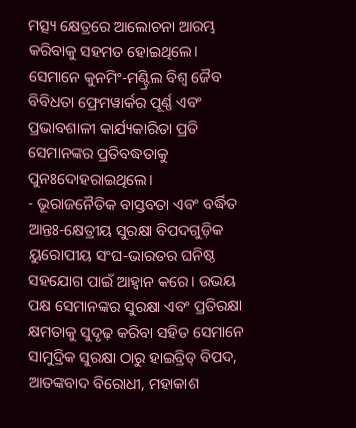ମତ୍ସ୍ୟ କ୍ଷେତ୍ରରେ ଆଲୋଚନା ଆରମ୍ଭ କରିବାକୁ ସହମତ ହୋଇଥିଲେ। ସେମାନେ କୁନମିଂ-ମଣ୍ଟ୍ରିଲ ବିଶ୍ୱ ଜୈବ ବିବିଧତା ଫ୍ରେମୱାର୍କର ପୂର୍ଣ୍ଣ ଏବଂ ପ୍ରଭାବଶାଳୀ କାର୍ଯ୍ୟକାରିତା ପ୍ରତି ସେମାନଙ୍କର ପ୍ରତିବଦ୍ଧତାକୁ ପୁନଃଦୋହରାଇଥିଲେ।
- ଭୂରାଜନୈତିକ ବାସ୍ତବତା ଏବଂ ବର୍ଦ୍ଧିତ ଆନ୍ତଃ-କ୍ଷେତ୍ରୀୟ ସୁରକ୍ଷା ବିପଦଗୁଡ଼ିକ ୟୁରୋପୀୟ ସଂଘ-ଭାରତର ଘନିଷ୍ଠ ସହଯୋଗ ପାଇଁ ଆହ୍ବାନ କରେ। ଉଭୟ ପକ୍ଷ ସେମାନଙ୍କର ସୁରକ୍ଷା ଏବଂ ପ୍ରତିରକ୍ଷା କ୍ଷମତାକୁ ସୁଦୃଢ଼ କରିବା ସହିତ ସେମାନେ ସାମୁଦ୍ରିକ ସୁରକ୍ଷା ଠାରୁ ହାଇବ୍ରିଡ୍ ବିପଦ, ଆତଙ୍କବାଦ ବିରୋଧୀ, ମହାକାଶ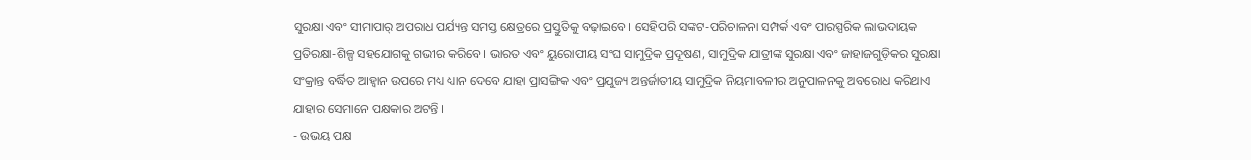ସୁରକ୍ଷା ଏବଂ ସୀମାପାର୍ ଅପରାଧ ପର୍ଯ୍ୟନ୍ତ ସମସ୍ତ କ୍ଷେତ୍ରରେ ପ୍ରସ୍ତୁତିକୁ ବଢ଼ାଇବେ। ସେହିପରି ସଙ୍କଟ-ପରିଚାଳନା ସମ୍ପର୍କ ଏବଂ ପାରସ୍ପରିକ ଲାଭଦାୟକ ପ୍ରତିରକ୍ଷା-ଶିଳ୍ପ ସହଯୋଗକୁ ଗଭୀର କରିବେ। ଭାରତ ଏବଂ ୟୁରୋପୀୟ ସଂଘ ସାମୁଦ୍ରିକ ପ୍ରଦୂଷଣ, ସାମୁଦ୍ରିକ ଯାତ୍ରୀଙ୍କ ସୁରକ୍ଷା ଏବଂ ଜାହାଜଗୁଡ଼ିକର ସୁରକ୍ଷା ସଂକ୍ରାନ୍ତ ବର୍ଦ୍ଧିତ ଆହ୍ୱାନ ଉପରେ ମଧ୍ୟ ଧ୍ୟାନ ଦେବେ ଯାହା ପ୍ରାସଙ୍ଗିକ ଏବଂ ପ୍ରଯୁଜ୍ୟ ଅନ୍ତର୍ଜାତୀୟ ସାମୁଦ୍ରିକ ନିୟମାବଳୀର ଅନୁପାଳନକୁ ଅବରୋଧ କରିଥାଏ ଯାହାର ସେମାନେ ପକ୍ଷକାର ଅଟନ୍ତି ।
- ଉଭୟ ପକ୍ଷ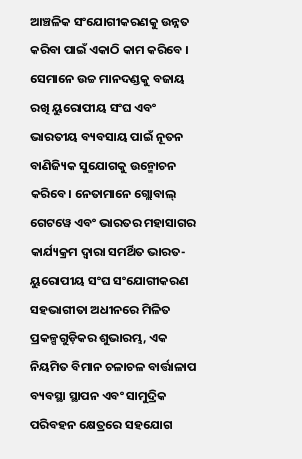ଆଞ୍ଚଳିକ ସଂଯୋଗୀକରଣକୁ ଉନ୍ନତ କରିବା ପାଇଁ ଏକାଠି କାମ କରିବେ । ସେମାନେ ଉଚ୍ଚ ମାନଦଣ୍ଡକୁ ବଜାୟ ରଖି ୟୁରୋପୀୟ ସଂଘ ଏବଂ ଭାରତୀୟ ବ୍ୟବସାୟ ପାଇଁ ନୂତନ ବାଣିଜ୍ୟିକ ସୁଯୋଗକୁ ଉନ୍ମୋଚନ କରିବେ। ନେତାମାନେ ଗ୍ଲୋବାଲ୍ ଗେଟୱେ ଏବଂ ଭାରତର ମହାସାଗର କାର୍ଯ୍ୟକ୍ରମ ଦ୍ୱାରା ସମର୍ଥିତ ଭାରତ-ୟୁରୋପୀୟ ସଂଘ ସଂଯୋଗୀକରଣ ସହଭାଗୀତା ଅଧୀନରେ ମିଳିତ ପ୍ରକଳ୍ପଗୁଡ଼ିକର ଶୁଭାରମ୍ଭ, ଏକ ନିୟମିତ ବିମାନ ଚଳାଚଳ ବାର୍ତ୍ତାଳାପ ବ୍ୟବସ୍ଥା ସ୍ଥାପନ ଏବଂ ସାମୁଦ୍ରିକ ପରିବହନ କ୍ଷେତ୍ରରେ ସହଯୋଗ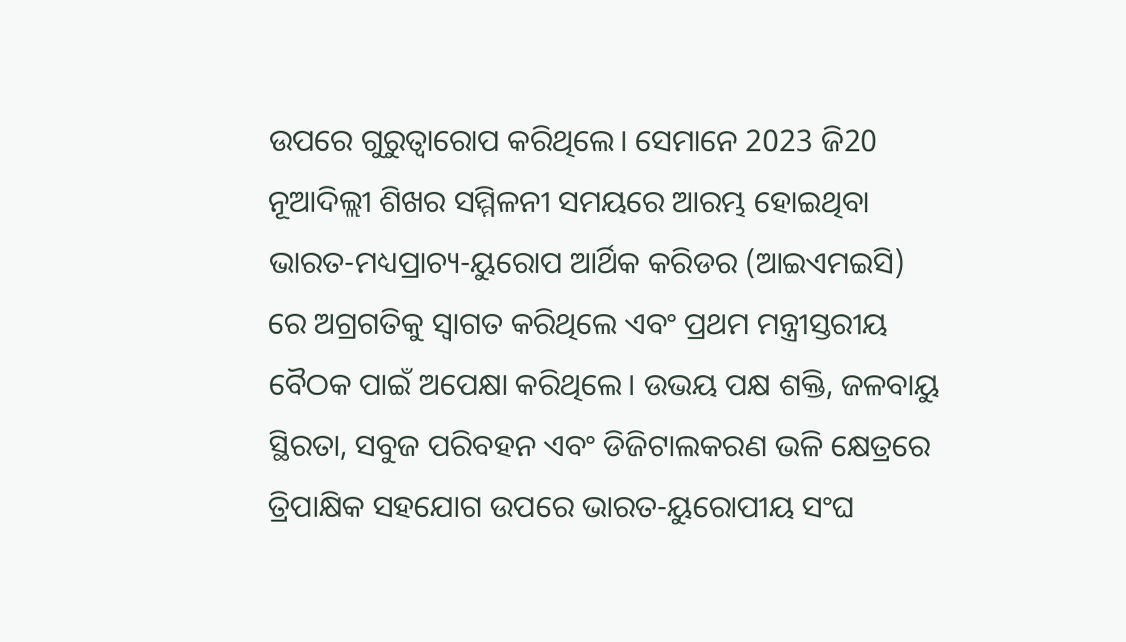ଉପରେ ଗୁରୁତ୍ୱାରୋପ କରିଥିଲେ। ସେମାନେ 2023 ଜି20 ନୂଆଦିଲ୍ଲୀ ଶିଖର ସମ୍ମିଳନୀ ସମୟରେ ଆରମ୍ଭ ହୋଇଥିବା ଭାରତ-ମଧ୍ୟପ୍ରାଚ୍ୟ-ୟୁରୋପ ଆର୍ଥିକ କରିଡର (ଆଇଏମଇସି) ରେ ଅଗ୍ରଗତିକୁ ସ୍ୱାଗତ କରିଥିଲେ ଏବଂ ପ୍ରଥମ ମନ୍ତ୍ରୀସ୍ତରୀୟ ବୈଠକ ପାଇଁ ଅପେକ୍ଷା କରିଥିଲେ। ଉଭୟ ପକ୍ଷ ଶକ୍ତି, ଜଳବାୟୁ ସ୍ଥିରତା, ସବୁଜ ପରିବହନ ଏବଂ ଡିଜିଟାଲକରଣ ଭଳି କ୍ଷେତ୍ରରେ ତ୍ରିପାକ୍ଷିକ ସହଯୋଗ ଉପରେ ଭାରତ-ୟୁରୋପୀୟ ସଂଘ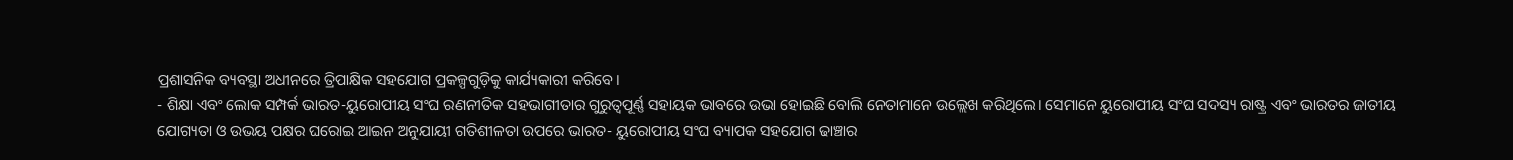ପ୍ରଶାସନିକ ବ୍ୟବସ୍ଥା ଅଧୀନରେ ତ୍ରିପାକ୍ଷିକ ସହଯୋଗ ପ୍ରକଳ୍ପଗୁଡ଼ିକୁ କାର୍ଯ୍ୟକାରୀ କରିବେ।
- ଶିକ୍ଷା ଏବଂ ଲୋକ ସମ୍ପର୍କ ଭାରତ-ୟୁରୋପୀୟ ସଂଘ ରଣନୀତିକ ସହଭାଗୀତାର ଗୁରୁତ୍ୱପୂର୍ଣ୍ଣ ସହାୟକ ଭାବରେ ଉଭା ହୋଇଛି ବୋଲି ନେତାମାନେ ଉଲ୍ଲେଖ କରିଥିଲେ। ସେମାନେ ୟୁରୋପୀୟ ସଂଘ ସଦସ୍ୟ ରାଷ୍ଟ୍ର ଏବଂ ଭାରତର ଜାତୀୟ ଯୋଗ୍ୟତା ଓ ଉଭୟ ପକ୍ଷର ଘରୋଇ ଆଇନ ଅନୁଯାୟୀ ଗତିଶୀଳତା ଉପରେ ଭାରତ- ୟୁରୋପୀୟ ସଂଘ ବ୍ୟାପକ ସହଯୋଗ ଢାଞ୍ଚାର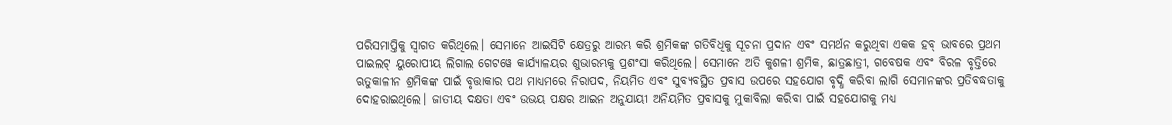ପରିସମାପ୍ତିକୁ ସ୍ୱାଗତ କରିଥିଲେ। ସେମାନେ ଆଇସିଟି କ୍ଷେତ୍ରରୁ ଆରମ୍ଭ କରି ଶ୍ରମିକଙ୍କ ଗତିବିଧିକୁ ସୂଚନା ପ୍ରଦାନ ଏବଂ ସମର୍ଥନ କରୁଥିବା ଏକକ ହବ୍ ଭାବରେ ପ୍ରଥମ ପାଇଲଟ୍ ୟୁରୋପୀୟ ଲିଗାଲ ଗେଟୱେ କାର୍ଯ୍ୟାଳୟର ଶୁଭାରମ୍ଭକୁ ପ୍ରଶଂସା କରିଥିଲେ। ସେମାନେ ଅତି କୁଶଳୀ ଶ୍ରମିକ, ଛାତ୍ରଛାତ୍ରୀ, ଗବେଷକ ଏବଂ ବିରଳ ବୃତ୍ତିରେ ଋତୁକାଳୀନ ଶ୍ରମିକଙ୍କ ପାଇଁ ବୃତ୍ତାକାର ପଥ ମାଧ୍ୟମରେ ନିରାପଦ, ନିୟମିତ ଏବଂ ସୁବ୍ୟବସ୍ଥିତ ପ୍ରବାସ ଉପରେ ସହଯୋଗ ବୃଦ୍ଧି କରିବା ଲାଗି ସେମାନଙ୍କର ପ୍ରତିବଦ୍ଧତାକୁ ଦୋହରାଇଥିଲେ। ଜାତୀୟ ଦକ୍ଷତା ଏବଂ ଉଭୟ ପକ୍ଷର ଆଇନ ଅନୁଯାୟୀ ଅନିୟମିତ ପ୍ରବାସକୁ ମୁକାବିଲା କରିବା ପାଇଁ ସହଯୋଗକୁ ମଧ୍ୟ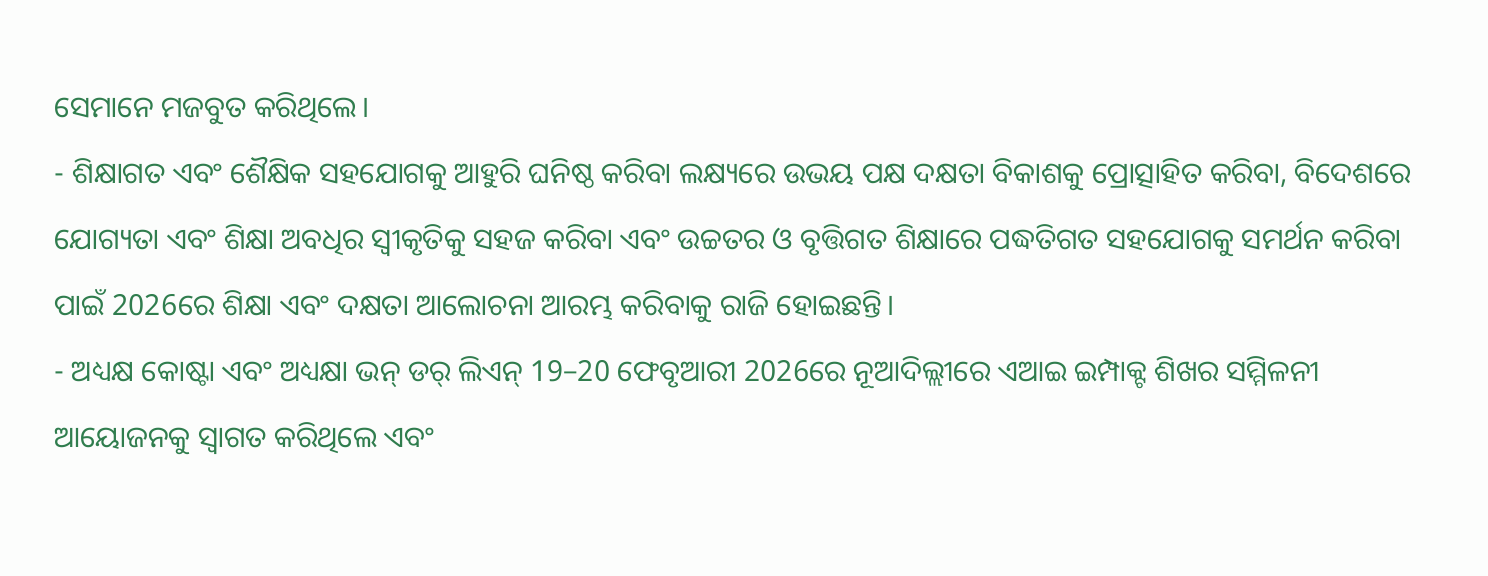ସେମାନେ ମଜବୁତ କରିଥିଲେ।
- ଶିକ୍ଷାଗତ ଏବଂ ଶୈକ୍ଷିକ ସହଯୋଗକୁ ଆହୁରି ଘନିଷ୍ଠ କରିବା ଲକ୍ଷ୍ୟରେ ଉଭୟ ପକ୍ଷ ଦକ୍ଷତା ବିକାଶକୁ ପ୍ରୋତ୍ସାହିତ କରିବା, ବିଦେଶରେ ଯୋଗ୍ୟତା ଏବଂ ଶିକ୍ଷା ଅବଧିର ସ୍ୱୀକୃତିକୁ ସହଜ କରିବା ଏବଂ ଉଚ୍ଚତର ଓ ବୃତ୍ତିଗତ ଶିକ୍ଷାରେ ପଦ୍ଧତିଗତ ସହଯୋଗକୁ ସମର୍ଥନ କରିବା ପାଇଁ 2026ରେ ଶିକ୍ଷା ଏବଂ ଦକ୍ଷତା ଆଲୋଚନା ଆରମ୍ଭ କରିବାକୁ ରାଜି ହୋଇଛନ୍ତି।
- ଅଧ୍ୟକ୍ଷ କୋଷ୍ଟା ଏବଂ ଅଧ୍ୟକ୍ଷା ଭନ୍ ଡର୍ ଲିଏନ୍ 19–20 ଫେବୃଆରୀ 2026ରେ ନୂଆଦିଲ୍ଲୀରେ ଏଆଇ ଇମ୍ପାକ୍ଟ ଶିଖର ସମ୍ମିଳନୀ ଆୟୋଜନକୁ ସ୍ୱାଗତ କରିଥିଲେ ଏବଂ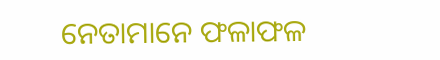ନେତାମାନେ ଫଳାଫଳ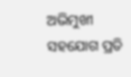ଅଭିମୁଖୀ ସହଯୋଗ ପ୍ରତି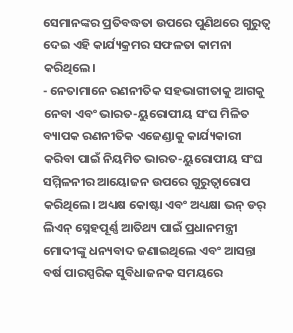ସେମାନଙ୍କର ପ୍ରତିବଦ୍ଧତା ଉପରେ ପୁଣିଥରେ ଗୁରୁତ୍ୱ ଦେଇ ଏହି କାର୍ଯ୍ୟକ୍ରମର ସଫଳତା କାମନା କରିଥିଲେ।
- ନେତାମାନେ ରଣନୀତିକ ସହଭାଗୀତାକୁ ଆଗକୁ ନେବା ଏବଂ ଭାରତ-ୟୁରୋପୀୟ ସଂଘ ମିଳିତ ବ୍ୟାପକ ରଣନୀତିକ ଏଜେଣ୍ଡାକୁ କାର୍ଯ୍ୟକାରୀ କରିବା ପାଇଁ ନିୟମିତ ଭାରତ-ୟୁରୋପୀୟ ସଂଘ ସମ୍ମିଳନୀର ଆୟୋଜନ ଉପରେ ଗୁରୁତ୍ୱାରୋପ କରିଥିଲେ। ଅଧ୍ୟକ୍ଷ କୋଷ୍ଟା ଏବଂ ଅଧ୍ୟକ୍ଷା ଭନ୍ ଡର୍ ଲିଏନ୍ ସ୍ନେହପୂର୍ଣ୍ଣ ଆତିଥ୍ୟ ପାଇଁ ପ୍ରଧାନମନ୍ତ୍ରୀ ମୋଦୀଙ୍କୁ ଧନ୍ୟବାଦ ଜଣାଇଥିଲେ ଏବଂ ଆସନ୍ତା ବର୍ଷ ପାରସ୍ପରିକ ସୁବିଧାଜନକ ସମୟରେ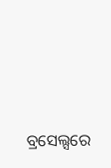ବ୍ରସେଲ୍ସରେ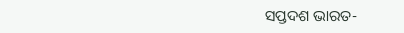ସପ୍ତଦଶ ଭାରତ-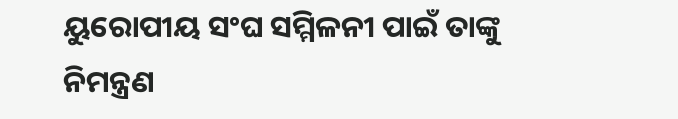ୟୁରୋପୀୟ ସଂଘ ସମ୍ମିଳନୀ ପାଇଁ ତାଙ୍କୁ ନିମନ୍ତ୍ରଣ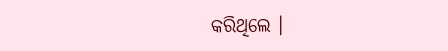କରିଥିଲେ ।